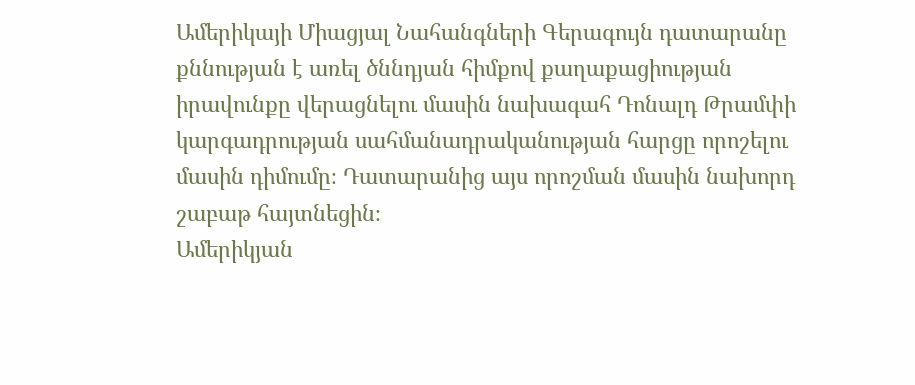Ամերիկայի Միացյալ Նահանգների Գերագույն դատարանը քննության է առել ծննդյան հիմքով քաղաքացիության իրավունքը վերացնելու մասին նախագահ Դոնալդ Թրամփի կարգադրության սահմանադրականության հարցը որոշելու մասին դիմումը։ Դատարանից այս որոշման մասին նախորդ շաբաթ հայտնեցին։
Ամերիկյան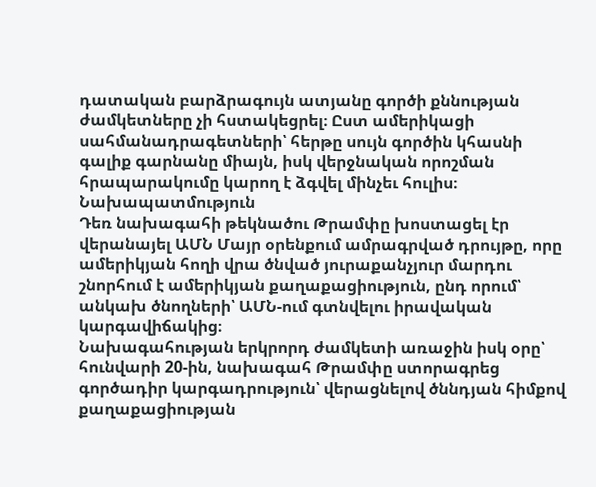դատական բարձրագույն ատյանը գործի քննության ժամկետները չի հստակեցրել։ Ըստ ամերիկացի սահմանադրագետների՝ հերթը սույն գործին կհասնի գալիք գարնանը միայն, իսկ վերջնական որոշման հրապարակումը կարող է ձգվել մինչեւ հուլիս։
Նախապատմություն
Դեռ նախագահի թեկնածու Թրամփը խոստացել էր վերանայել ԱՄՆ Մայր օրենքում ամրագրված դրույթը, որը ամերիկյան հողի վրա ծնված յուրաքանչյուր մարդու շնորհում է ամերիկյան քաղաքացիություն, ընդ որում՝ անկախ ծնողների՝ ԱՄՆ-ում գտնվելու իրավական կարգավիճակից։
Նախագահության երկրորդ ժամկետի առաջին իսկ օրը՝ հունվարի 20-ին, նախագահ Թրամփը ստորագրեց գործադիր կարգադրություն՝ վերացնելով ծննդյան հիմքով քաղաքացիության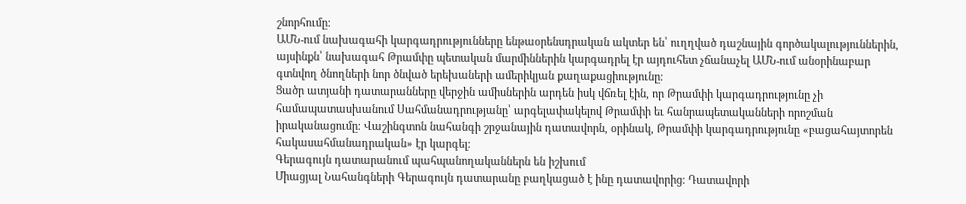շնորհումը։
ԱՄՆ-ում նախագահի կարգադրությունները ենթաօրենսդրական ակտեր են՝ ուղղված դաշնային գործակալություններին, այսինքն՝ նախագահ Թրամփը պետական մարմիններին կարգադրել էր այդուհետ չճանաչել ԱՄՆ-ում անօրինաբար գտնվող ծնողների նոր ծնված երեխաների ամերիկյան քաղաքացիությունը։
Ցածր ատյանի դատարանները վերջին ամիսներին արդեն իսկ վճռել էին, որ Թրամփի կարգադրությունը չի համապատասխանում Սահմանադրությանը՝ արգելափակելով Թրամփի եւ հանրապետականների որոշման իրականացումը։ Վաշինգտոն նահանգի շրջանային դատավորն, օրինակ, Թրամփի կարգադրությունը «բացահայտորեն հակասահմանադրական» էր կարգել։
Գերագույն դատարանում պահպանողականներն են իշխում
Միացյալ Նահանգների Գերագույն դատարանը բաղկացած է ինը դատավորից։ Դատավորի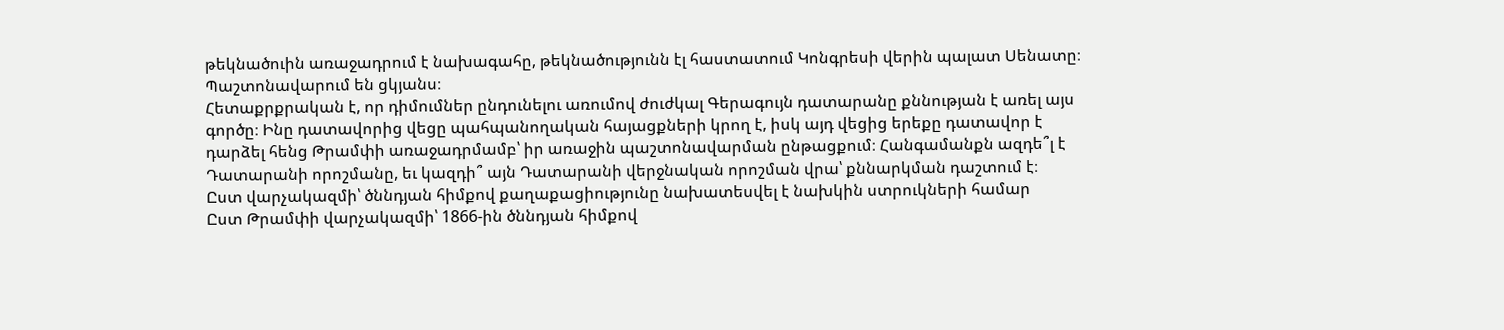թեկնածուին առաջադրում է նախագահը, թեկնածությունն էլ հաստատում Կոնգրեսի վերին պալատ Սենատը։ Պաշտոնավարում են ցկյանս։
Հետաքրքրական է, որ դիմումներ ընդունելու առումով ժուժկալ Գերագույն դատարանը քննության է առել այս գործը։ Ինը դատավորից վեցը պահպանողական հայացքների կրող է, իսկ այդ վեցից երեքը դատավոր է դարձել հենց Թրամփի առաջադրմամբ՝ իր առաջին պաշտոնավարման ընթացքում։ Հանգամանքն ազդե՞լ է Դատարանի որոշմանը, եւ կազդի՞ այն Դատարանի վերջնական որոշման վրա՝ քննարկման դաշտում է։
Ըստ վարչակազմի՝ ծննդյան հիմքով քաղաքացիությունը նախատեսվել է նախկին ստրուկների համար
Ըստ Թրամփի վարչակազմի՝ 1866-ին ծննդյան հիմքով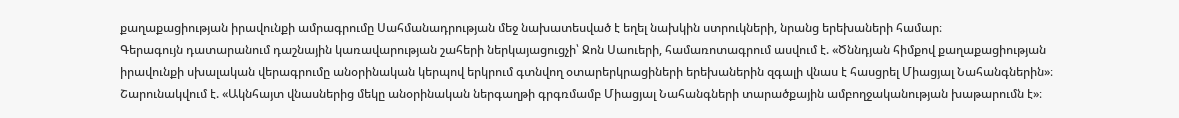քաղաքացիության իրավունքի ամրագրումը Սահմանադրության մեջ նախատեսված է եղել նախկին ստրուկների, նրանց երեխաների համար։
Գերագույն դատարանում դաշնային կառավարության շահերի ներկայացուցչի՝ Ջոն Սաուերի, համառոտագրում ասվում է. «Ծննդյան հիմքով քաղաքացիության իրավունքի սխալական վերագրումը անօրինական կերպով երկրում գտնվող օտարերկրացիների երեխաներին զգալի վնաս է հասցրել Միացյալ Նահանգներին»։ Շարունակվում է. «Ակնհայտ վնասներից մեկը անօրինական ներգաղթի գրգռմամբ Միացյալ Նահանգների տարածքային ամբողջականության խաթարումն է»։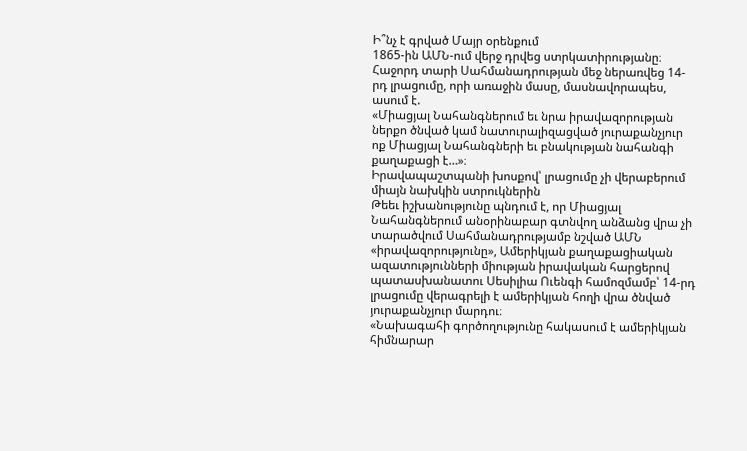Ի՞նչ է գրված Մայր օրենքում
1865-ին ԱՄՆ-ում վերջ դրվեց ստրկատիրությանը։ Հաջորդ տարի Սահմանադրության մեջ ներառվեց 14-րդ լրացումը, որի առաջին մասը, մասնավորապես, ասում է.
«Միացյալ Նահանգներում եւ նրա իրավազորության ներքո ծնված կամ նատուրալիզացված յուրաքանչյուր ոք Միացյալ Նահանգների եւ բնակության նահանգի քաղաքացի է…»։
Իրավապաշտպանի խոսքով՝ լրացումը չի վերաբերում միայն նախկին ստրուկներին
Թեեւ իշխանությունը պնդում է, որ Միացյալ Նահանգներում անօրինաբար գտնվող անձանց վրա չի տարածվում Սահմանադրությամբ նշված ԱՄՆ «իրավազորությունը», Ամերիկյան քաղաքացիական ազատությունների միության իրավական հարցերով պատասխանատու Սեսիլիա Ուենգի համոզմամբ՝ 14-րդ լրացումը վերագրելի է ամերիկյան հողի վրա ծնված յուրաքանչյուր մարդու։
«Նախագահի գործողությունը հակասում է ամերիկյան հիմնարար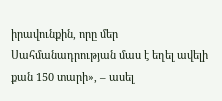իրավունքին, որը մեր Սահմանադրության մաս է եղել ավելի քան 150 տարի», – ասել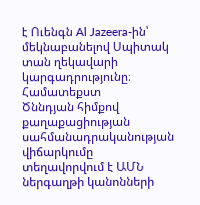է Ուենգն Al Jazeera-ին՝ մեկնաբանելով Սպիտակ տան ղեկավարի կարգադրությունը։
Համատեքստ
Ծննդյան հիմքով քաղաքացիության սահմանադրականության վիճարկումը տեղավորվում է ԱՄՆ ներգաղթի կանոնների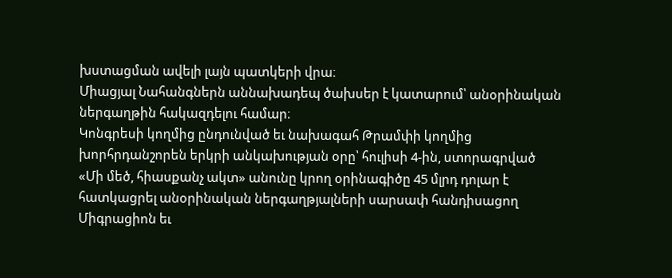խստացման ավելի լայն պատկերի վրա։
Միացյալ Նահանգներն աննախադեպ ծախսեր է կատարում՝ անօրինական ներգաղթին հակազդելու համար։
Կոնգրեսի կողմից ընդունված եւ նախագահ Թրամփի կողմից խորհրդանշորեն երկրի անկախության օրը՝ հուլիսի 4-ին, ստորագրված «Մի մեծ, հիասքանչ ակտ» անունը կրող օրինագիծը 45 մլրդ դոլար է հատկացրել անօրինական ներգաղթյալների սարսափ հանդիսացող Միգրացիոն եւ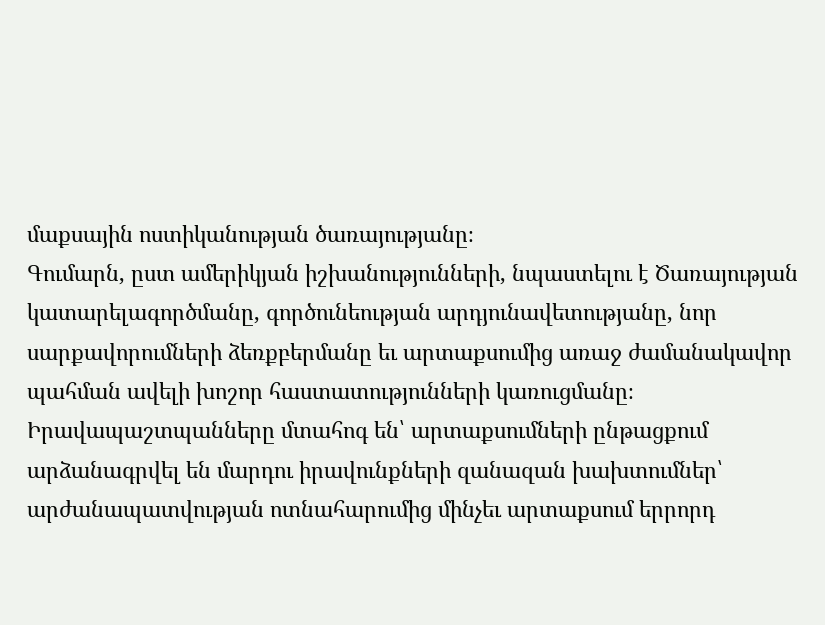մաքսային ոստիկանության ծառայությանը։
Գումարն, ըստ ամերիկյան իշխանությունների, նպաստելու է Ծառայության կատարելագործմանը, գործունեության արդյունավետությանը, նոր սարքավորումների ձեռքբերմանը եւ արտաքսումից առաջ ժամանակավոր պահման ավելի խոշոր հաստատությունների կառուցմանը։
Իրավապաշտպանները մտահոգ են՝ արտաքսումների ընթացքում արձանագրվել են մարդու իրավունքների զանազան խախտումներ՝ արժանապատվության ոտնահարումից մինչեւ արտաքսում երրորդ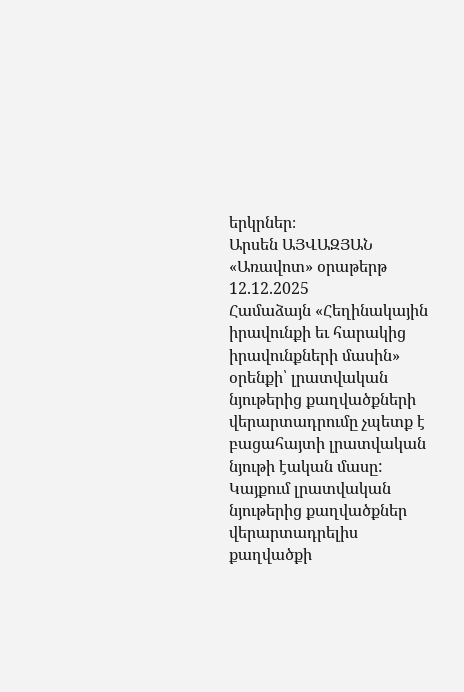երկրներ։
Արսեն ԱՅՎԱԶՅԱՆ
«Առավոտ» օրաթերթ
12.12.2025
Համաձայն «Հեղինակային իրավունքի եւ հարակից իրավունքների մասին» օրենքի՝ լրատվական նյութերից քաղվածքների վերարտադրումը չպետք է բացահայտի լրատվական նյութի էական մասը: Կայքում լրատվական նյութերից քաղվածքներ վերարտադրելիս քաղվածքի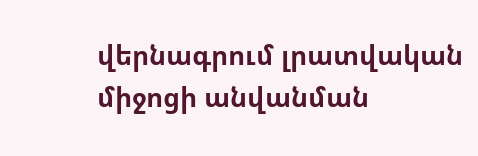վերնագրում լրատվական միջոցի անվանման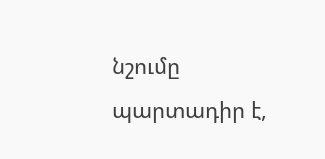նշումը պարտադիր է,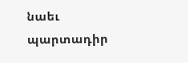նաեւ պարտադիր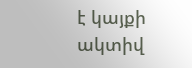է կայքի ակտիվ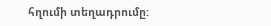հղումի տեղադրումը: